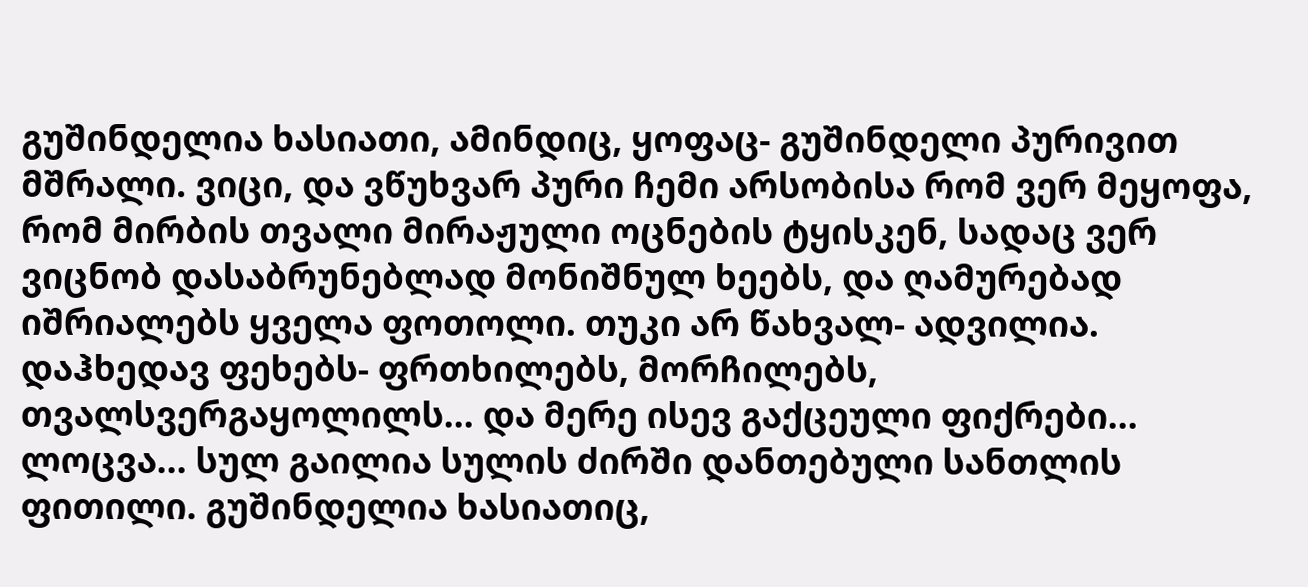გუშინდელია ხასიათი, ამინდიც, ყოფაც- გუშინდელი პურივით მშრალი. ვიცი, და ვწუხვარ პური ჩემი არსობისა რომ ვერ მეყოფა, რომ მირბის თვალი მირაჟული ოცნების ტყისკენ, სადაც ვერ ვიცნობ დასაბრუნებლად მონიშნულ ხეებს, და ღამურებად იშრიალებს ყველა ფოთოლი. თუკი არ წახვალ- ადვილია. დაჰხედავ ფეხებს- ფრთხილებს, მორჩილებს, თვალსვერგაყოლილს... და მერე ისევ გაქცეული ფიქრები... ლოცვა... სულ გაილია სულის ძირში დანთებული სანთლის ფითილი. გუშინდელია ხასიათიც,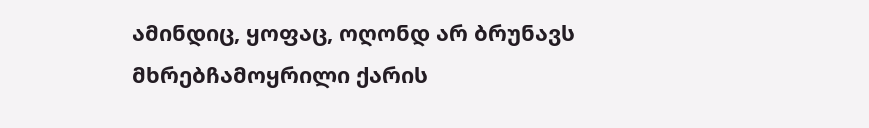ამინდიც, ყოფაც, ოღონდ არ ბრუნავს მხრებჩამოყრილი ქარის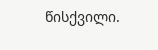წისქვილი.